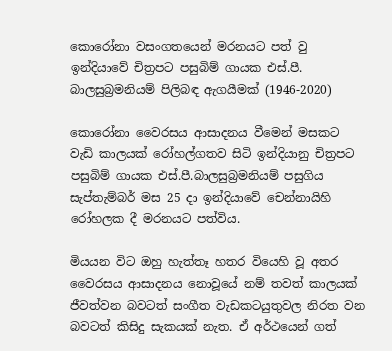කොරෝනා වසංගතයෙන් මරනයට පත් වු ඉන්දියාවේ චිත්‍රපට පසුබිම් ගායක එස්.පී. බාලසුබ්‍රමනියම් පිලිබඳ ඇගයීමක් (1946-2020)

කොරෝනා වෛරසය ආසාදනය වීමෙන් මසකට වැඩි කාලයක් රෝහල්ගතව සිටි ඉන්දියානු චිත්‍රපට පසුබිම් ගායක එස්.පී.බාලසුබ්‍රමනියම් පසුගිය සැප්තැම්බර් මස 25 දා ඉන්දියාවේ චෙන්නායිහි රෝහලක දී මරනයට පත්විය.

මියයන විට ඔහු හැත්තෑ හතර වියෙහි වූ අතර වෛරසය ආසාදනය නොවූයේ නම් තවත් කාලයක් ජීවත්වන බවටත් සංගීත වැඩකටයුතුවල නිරත වන බවටත් කිසිදු සැකයක් නැත. ඒ අර්ථයෙන් ගත්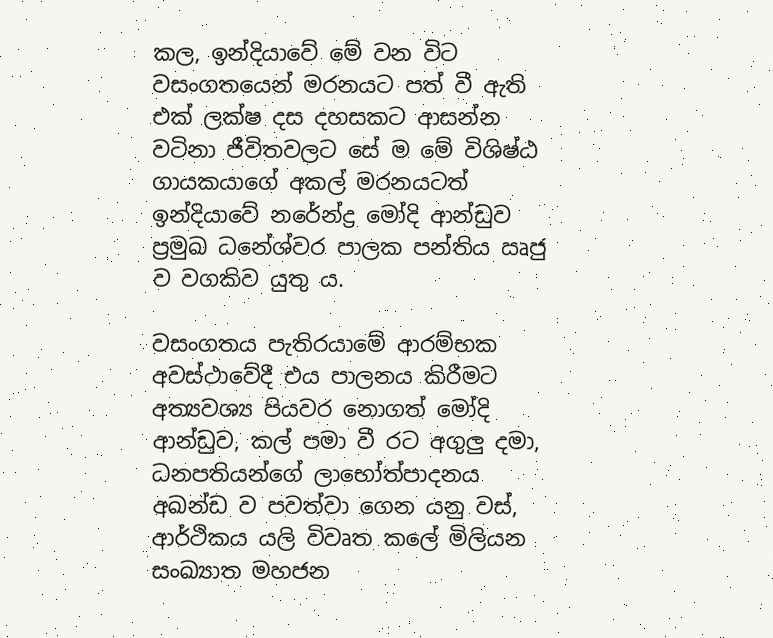කල, ඉන්දියාවේ මේ වන විට වසංගතයෙන් මරනයට පත් වී ඇති එක් ලක්ෂ දස දහසකට ආසන්න වටිනා ජීවිතවලට සේ ම මේ විශිෂ්ඨ ගායකයාගේ අකල් මරනයටත් ඉන්දියාවේ නරේන්ද්‍ර මෝදි ආන්ඩුව ප්‍රමුඛ ධනේශ්වර පාලක පන්තිය ඍජු ව වගකිව යුතු ය.

වසංගතය පැතිරයාමේ ආරම්භක අවස්ථාවේදී එය පාලනය කිරීමට අත්‍යවශ්‍ය පියවර නොගත් මෝදි ආන්ඩුව, කල් පමා වී රට අගුලු දමා, ධනපතියන්ගේ ලාභෝත්පාදනය අඛන්ඩ ව පවත්වා ගෙන යනු වස්, ආර්ථිකය යලි විවෘත කලේ මිලියන සංඛ්‍යාත මහජන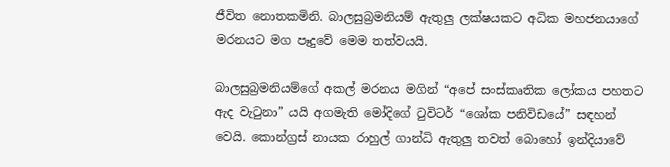ජීවිත නොතකමිනි. බාලසුබ්‍රමනියම් ඇතුලු ලක්ෂයකට අධික මහජනයාගේ මරනයට මග පෑදුවේ මෙම තත්වයයි.

බාලසුබ්‍රමනියම්ගේ අකල් මරනය මගින් “අපේ සංස්කෘතික ලෝකය පහතට ඇද වැටුනා” යයි අගමැති මෝදිගේ ටුවිටර් “ශෝක පනිවිඩයේ” සඳහන් වෙයි. කොන්ග්‍රස් නායක රාහුල් ගාන්ධි ඇතුලු තවත් බොහෝ ඉන්දියාවේ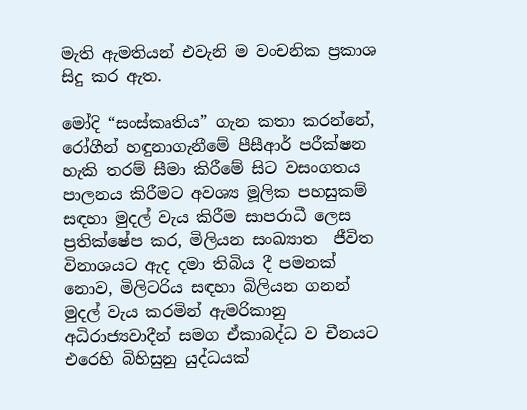මැති ඇමතියන් එවැනි ම වංචනික ප්‍රකාශ සිදු කර ඇත.

මෝදි “සංස්කෘතිය” ගැන කතා කරන්නේ, රෝගීන් හඳුනාගැනීමේ පීසීආර් පරීක්ෂන හැකි තරම් සීමා කිරීමේ සිට වසංගතය පාලනය කිරීමට අවශ්‍ය මූලික පහසුකම් සඳහා මුදල් වැය කිරීම සාපරාධී ලෙස ප්‍ර‍තික්ෂේප කර, මිලියන සංඛ්‍යාත  ජීවිත විනාශයට ඇද දමා තිබිය දී පමනක් නොව, මිලිටරිය සඳහා බිලියන ගනන් මුදල් වැය කරමින් ඇමරිකානු අධිරාජ්‍යවාදීන් සමග ඒකාබද්ධ ව චීනයට එරෙහි බිහිසුනු යුද්ධයක්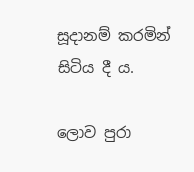සූදානම් කරමින් සිටිය දී ය.

ලොව පුරා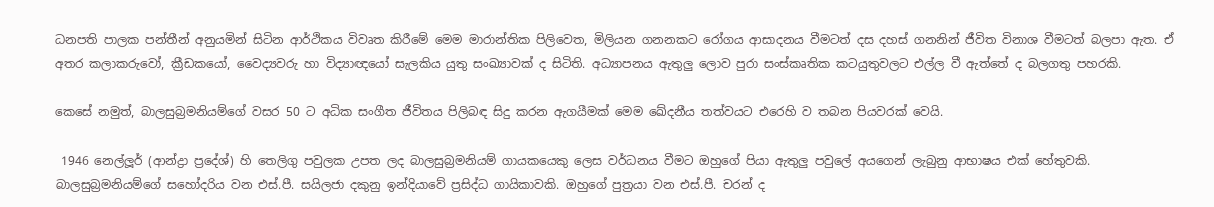ධනපති පාලක පන්තීන් අනුයමින් සිටින ආර්ථිකය විවෘත කිරීමේ මෙම මාරාන්තික පිලිවෙත, මිලියන ගනනකට රෝගය ආසාදනය වීමටත් දස දහස් ගනනින් ජීවිත විනාශ වීමටත් බලපා ඇත. ඒ අතර කලාකරුවෝ, ක්‍රීඩකයෝ, වෛද්‍යවරු හා විද්‍යාඥයෝ‍ සැලකිය යුතු සංඛ්‍යාවක් ද සිටිති. අධ්‍යාපනය ඇතුලු ලොව පුරා සංස්කෘතික කටයුතුවලට එල්ල වී ඇත්තේ ද බලගතු පහරකි.

කෙසේ නමුත්, බාලසුබ්‍රමනියම්ගේ වසර 50 ට අධික සංගීත ජීවිතය පිලිබඳ සිදු කරන ඇගයීමක් මෙම ඛේදනීය තත්වයට එරෙහි ව තබන පියවරක් වෙයි.

 1946 නෙල්ලූර් (ආන්ද්‍රා ප්‍රදේශ්) හි තෙලිගු පවුලක උපත ලද බාලසුබ්‍රමනියම් ගායකයෙකු ලෙස වර්ධනය වීමට ඔහුගේ පියා ඇතුලු පවුලේ අයගෙන් ලැබුනු ආභාෂය එක් හේතුවකි. බාලසුබ්‍රමනියම්ගේ සහෝදරිය වන එස්.පී. සයිලජා දකුනු ඉන්දියාවේ ප්‍රසිද්ධ ගායිකාවකි. ඔහුගේ පුත්‍ර‍යා වන එස්.පී. චරන් ද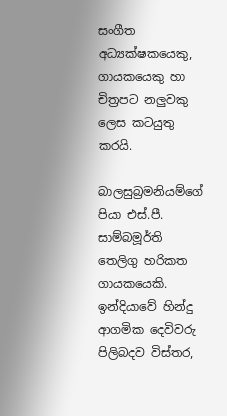සංගීත අධ්‍යක්ෂකයෙකු, ගායකයෙකු හා චිත්‍රපට නලුවකු ලෙස කටයුතු කරයි.

බාලසුබ්‍රමනියම්ගේ පියා එස්.පී. සාම්බමූර්ති තෙලිගු හරිකත ගායකයෙකි. ඉන්දියාවේ හින්දු ආගමික දෙවිවරු පිලිබදව විස්තර,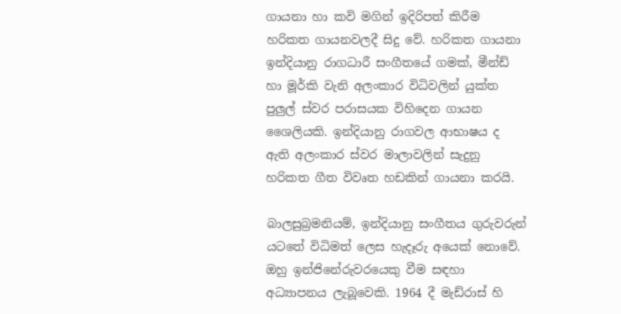ගායනා හා කවි මගින් ඉදිරිපත් කිරීම හරිකත ගායනවලදී සිදු වේ. හරිකත ගායනා ඉන්දියානු රාගධාරී සංගීතයේ ගමක්, මීන්ඩ් හා මූර්කි වැනි අලංකාර විධිවලින් යුක්ත පුලුල් ස්වර පරාසයක විහිදෙන ගායන ශෛලියකි. ඉන්දියානු රාගවල ආභාෂය ද ඇති අලංකාර ස්වර මාලාවලින් සැදුනු හරිකත ගීත විවෘත හඩකින් ගායනා කරයි.

බාලසුබ්‍රමනියම්, ඉන්දියානු සංගීතය ගුරුවරුන් යටතේ විධිමත් ලෙස හැදෑරු අයෙක් නොවේ. ඔහු ඉන්ජිනේරුවරයෙකු වීම සඳහා අධ්‍යාපනය ලැබූවෙකි. 1964 දී මැඩ්රාස් හි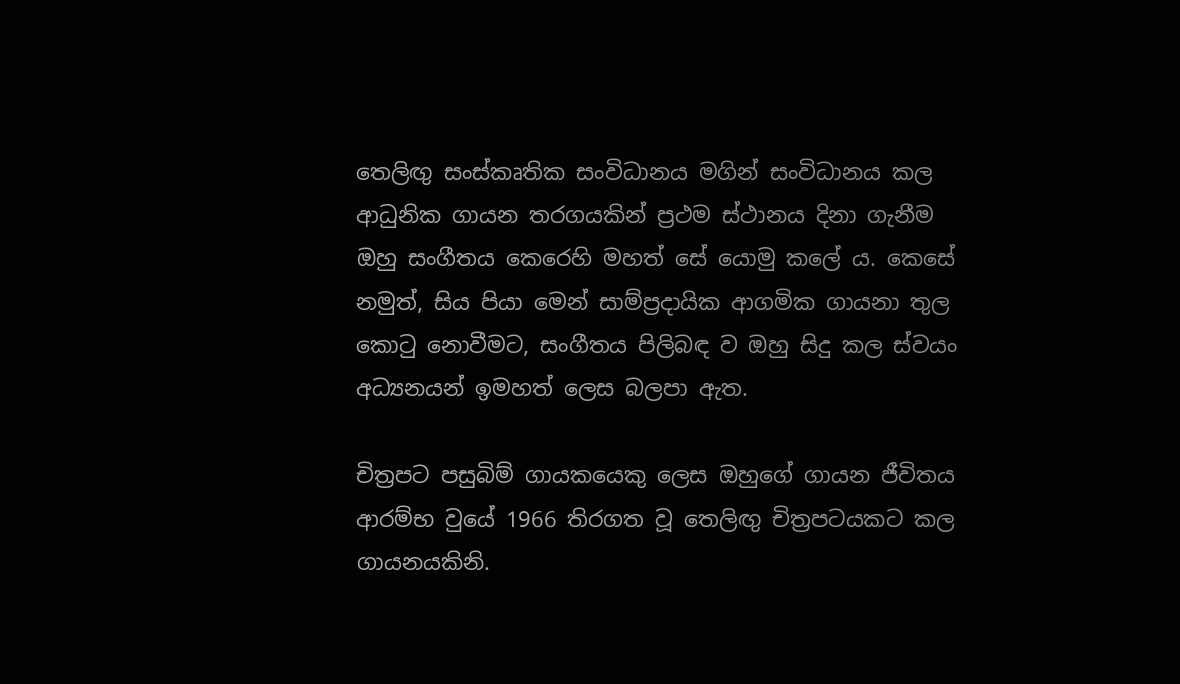තෙලිඟු සංස්කෘතික සංවිධානය මගින් සංවිධානය කල ආධුනික ගායන තරගයකින් ප්‍රථම ස්ථානය දිනා ගැනීම ඔහු සංගීතය කෙරෙහි මහත් සේ යොමු කලේ ය. කෙසේ නමුත්, සිය පියා මෙන් සාම්ප්‍රදායික ආගමික ගායනා තුල කොටු නොවීමට, සංගීතය පිලිබඳ ව ඔහු සිදු කල ස්වයං අධ්‍යනයන් ඉමහත් ලෙස බලපා ඇත.

චිත්‍රපට පසුබිම් ගායකයෙකු ලෙස ඔහුගේ ගායන ජීවිතය ආරම්භ වුයේ 1966 තිරගත වූ තෙලිඟු චිත්‍රපටයකට කල ගායනයකිනි.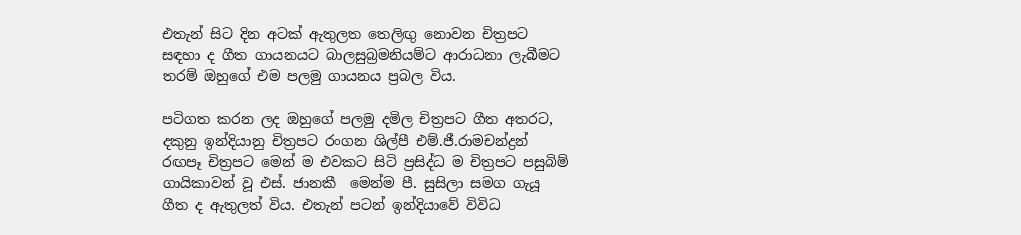එතැන් සිට දින අටක් ඇතුලත තෙලිඟු නොවන චිත්‍රපට සඳහා ද ගීත ගායනයට බාලසුබ්‍රමනියම්ට ආරාධනා ලැබීමට තරම් ඔහුගේ එම පලමු ගායනය ප්‍රබල විය.

පටිගත කරන ලද ඔහුගේ පලමු දමිල චිත්‍රපට ගීත අතරට, දකුනු ඉන්දියානු චිත්‍රපට රංගන ශිල්පී එම්.ජී.රාමචන්ද්‍ර‍න් රඟපෑ චිත්‍රපට මෙන් ම එවකට සිටි ප්‍රසිද්ධ ම චිත්‍රපට පසුබිම් ගායිකාවන් වූ එස්. ජානකී  මෙන්ම පී. සුසිලා සමග ගැයූ ගීත ද ඇතුලත් විය. එතැන් පටන් ඉන්දියාවේ විවිධ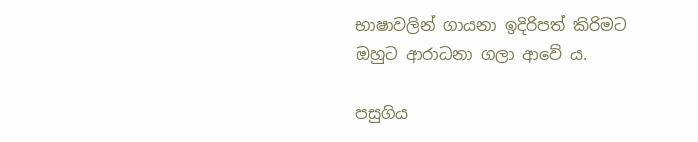භාෂාවලින් ගායනා ඉදිරිපත් කිරිමට ඔහුට ආරාධනා ගලා ආවේ ය.

පසුගිය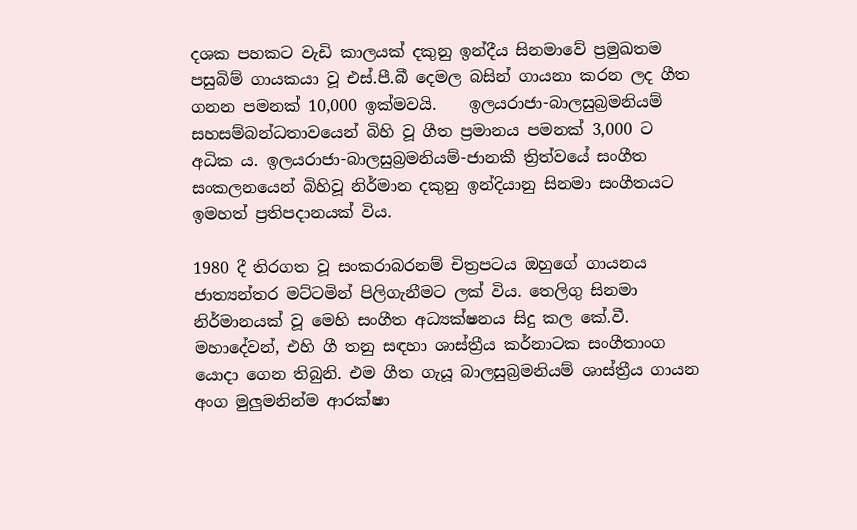දශක පහකට වැඩි කාලයක් දකුනු ඉන්දීය සිනමාවේ ප්‍රමුඛතම පසුබිම් ගායකයා වූ එස්.පී.බී දෙමල බසින් ගායනා කරන ලද ගීත ගනන පමනක් 10,000 ඉක්මවයි.    ඉලයරාජා-බාලසුබ්‍රමනියම් සහසම්බන්ධතාවයෙන් බිහි වූ ගීත ප්‍රමානය පමනක් 3,000 ට අධික ය. ඉලයරාජා-බාලසුබ්‍රමනියම්-ජානකී ත්‍රිත්වයේ සංගීත සංකලනයෙන් බිහිවූ නිර්මාන දකුනු ඉන්දියානු සිනමා සංගීතයට ඉමහත් ප්‍ර‍තිපදානයක් විය.

1980 දී තිරගත වූ සංකරාබරනම් චිත්‍රපටය ඔහුගේ ගායනය ජාත්‍යන්තර මට්ටමින් පිලිගැනීමට ලක් විය. තෙලිගු සිනමා නිර්මානයක් වූ මෙහි සංගීත අධ්‍යක්ෂනය සිදු කල කේ.වී. මහාදේවන්, එහි ගී තනු සඳහා ශාස්ත්‍රීය කර්නාටක සංගීතාංග යොදා ගෙන තිබුනි. එම ගීත ගැයූ බාලසුබ්‍රමනියම් ශාස්ත්‍රීය ගායන අංග මුලුමනින්ම ආරක්ෂා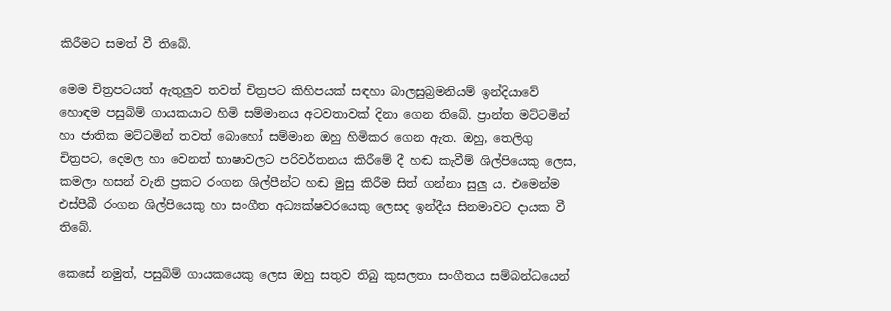කිරීමට සමත් වී තිබේ.

මෙම චිත්‍රපටයත් ඇතුලුව තවත් චිත්‍රපට කිහිපයක් සඳහා බාලසුබ්‍රමනියම් ඉන්දියාවේ හොඳම පසුබිම් ගායකයාට හිමි සම්මානය අටවතාවක් දිනා ගෙන තිබේ. ප්‍රාන්ත මට්ටමින් හා ජාතික මට්ටමින් තවත් බොහෝ සම්මාන ඔහු හිමිකර ගෙන ඇත. ඔහු, තෙලිගු චිත්‍රපට, දෙමල හා වෙනත් භාෂාවලට පරිවර්තනය කිරීමේ දී හඬ කැවීම් ශිල්පියෙකු ලෙස, කමලා හසන් වැනි ප්‍ර‍කට රංගන ශිල්පීන්ට හඬ මුසු කිරීම සිත් ගන්නා සුලු ය. එමෙන්ම එස්පීබී රංගන ශිල්පියෙකු හා සංගීත අධ්‍යක්ෂවරයෙකු ලෙසද ඉන්දීය සිනමාවට දායක වී තිබේ.

කෙසේ නමුත්, පසුබිම් ගායකයෙකු ලෙස ඔහු සතුව තිබු කුසලතා සංගීතය සම්බන්ධයෙන්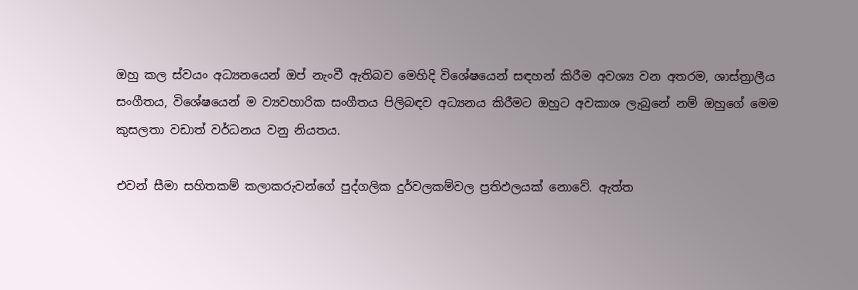ඔහු කල ස්වයං අධ්‍යනයෙන් ඔප් නැංවී ඇතිබව මෙහිදි විශේෂයෙන් සඳහන් කිරීම අවශ්‍ය වන අතරම, ශාස්ත්‍රාලීය සංගීතය, විශේෂයෙන් ම ව්‍යවහාරික සංගීතය පිලිබඳව අධ්‍යනය කිරීමට ඔහුට අවකාශ ලැබුනේ නම් ඔහුගේ මෙම කුසලතා වඩාත් වර්ධනය වනු නියතය.

එවන් සීමා සහිතකම් කලාකරුවන්ගේ පුද්ගලික දුර්වලකම්වල ප්‍රතිඵලයක් නොවේ. ඇත්ත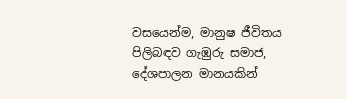වසයෙන්ම, මානුෂ ජීවිතය පිලිබඳව ගැඹුරු සමාජ, දේශපාලන මානයකින්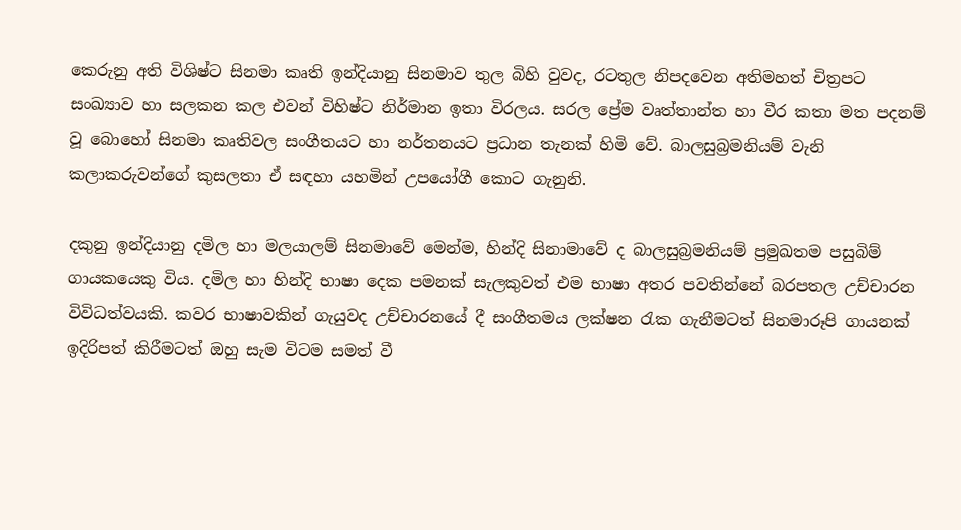කෙරුනු අති විශිෂ්ට සිනමා කෘති ඉන්දියානු සිනමාව තුල බිහි වුවද, රටතුල නිපදවෙන අතිමහත් චිත්‍ර‍පට සංඛ්‍යාව හා සලකන කල එවන් විහිෂ්ට නිර්මාන ඉතා විරලය. සරල ප්‍රේම වෘත්තාන්ත හා වීර කතා මත පදනම් වූ බොහෝ සිනමා කෘතිවල සංගීතයට හා නර්තනයට ප්‍රධාන තැනක් හිමි වේ. බාලසුබ්‍රමනියම් වැනි කලාකරුවන්ගේ කුසලතා ඒ සඳහා යහමින් උපයෝගී කොට ගැනුනි.

දකුනු ඉන්දියානු දමිල හා මලයාලම් සිනමාවේ මෙන්ම, හින්දි සිනාමාවේ ද බාලසුබ්‍රමනියම් ප්‍රමුඛතම පසුබිම් ගායකයෙකු විය. දමිල හා හින්දි භාෂා දෙක පමනක් සැලකුවත් එම භාෂා අතර පවතින්නේ බරපතල උච්චාරන විවිධත්වයකි. කවර භාෂාවකින් ගැයුවද උච්චාරනයේ දී සංගීතමය ලක්ෂන රැක ගැනීමටත් සිනමාරූපි ගායනක් ඉදිරිපත් කිරීමටත් ඔහු සැම විටම සමත් වී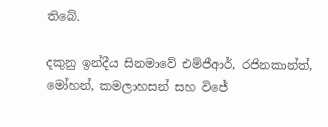තිබේ.

දකුනු ඉන්දීය සිනමාවේ එම්ජීආර්, රජිනකාන්ත්, මෝහන්, කමලාහසන් සහ විජේ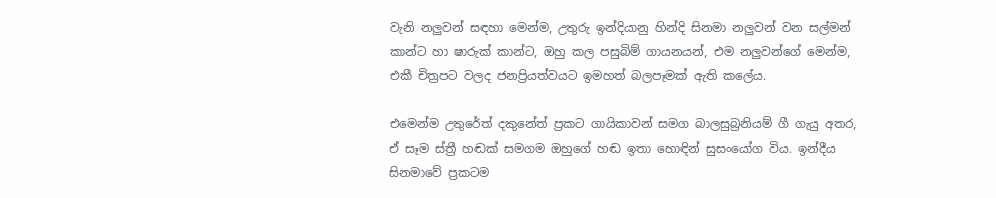වැනි නලුවන් සඳහා මෙන්ම, උතුරු ඉන්දියානු හින්දි සිනමා නලුවන් වන සල්මන් කාන්ට හා ෂාරුක් කාන්ට, ඔහු කල පසුබිම් ගායනයන්, එම නලුවන්ගේ මෙන්ම, එකී චිත්‍ර‍පට වලද ජනප්‍රියත්වයට ඉමහත් බලපෑමක් ඇති කලේය.

එමෙන්ම උතුරේත් දකුනේත් ප්‍රකට ගායිකාවන් සමග බාලසුබ්‍ර‍නියම් ගී ගැයු අතර, ඒ සෑම ස්ත්‍රී හඬක් සමගම ඔහුගේ හඬ ඉතා හොඳින් සුසංයෝග විය. ඉන්දීය සිනමාවේ ප්‍රකටම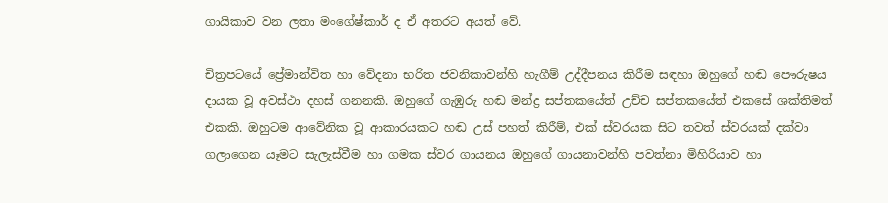ගායිකාව වන ලතා මංගේෂ්කාර් ද ඒ අතරට අයත් වේ.

චිත්‍රපටයේ ප්‍රේමාන්විත හා වේදනා භරිත ජවනිකාවන්හි හැගීම් උද්දීපනය කිරීම සඳහා ඔහුගේ හඬ පෞරුෂය දායක වූ අවස්ථා දහස් ගනනකි. ඔහුගේ ගැඹුරු හඬ මන්ද්‍ර සප්තකයේත් උච්ච සප්තකයේත් එකසේ ශක්තිමත් එකකි. ඔහුටම ආවේනික වූ ආකාරයකට හඬ උස් පහත් කිරීම්, එක් ස්වරයක සිට තවත් ස්වරයක් දක්වා ගලාගෙන යෑමට සැලැස්වීම හා ගමක ස්වර ගායනය ඔහුගේ ගායනාවන්හි පවත්නා මිහිරියාව හා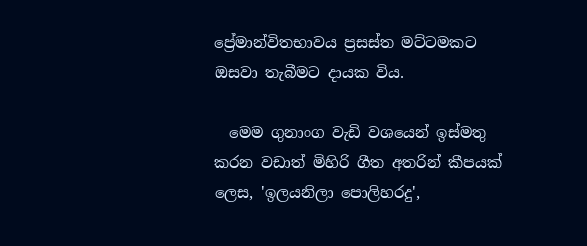ප්‍රේමාන්විතභාවය ප්‍ර‍සස්ත මට්ටමකට ඔසවා තැබීමට දායක විය.

  මෙම ගුනාංග වැඩි වශයෙන් ඉස්මතු කරන වඩාත් මිහිරි ගීත අතරින් කීපයක් ලෙස, 'ඉලයනිලා පොලිහරදු',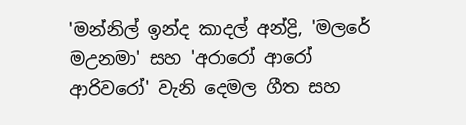'මන්නිල් ඉන්ද කාදල් අන්ද්‍රි, 'මලරේ මඋනමා' සහ 'අරාරෝ ආරෝ ආරිවරෝ' වැනි දෙමල ගීත සහ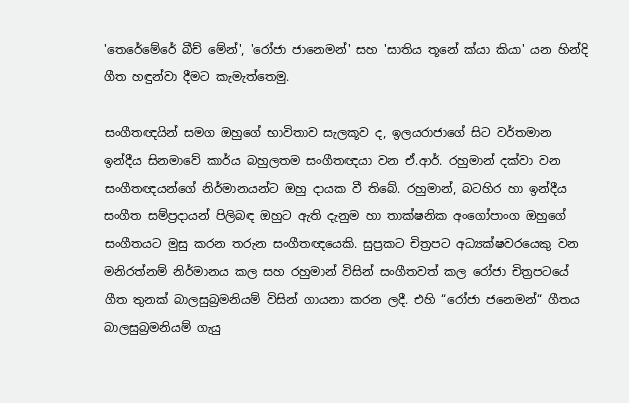'තෙරේමේරේ බීච් මේන්', 'රෝජා ජානෙමන්' සහ 'සාතිය තූනේ ක්යා කියා' යන හින්දි ගීත හඳුන්වා දීමට කැමැත්තෙමු.

සංගීතඥයින් සමග ඔහුගේ භාවිතාව සැලකූව ද, ඉලයරාජාගේ සිට වර්තමාන ඉන්දීය සිනමාවේ කාර්ය බහුලතම සංගීතඥයා වන ඒ.ආර්. රහුමාන් දක්වා වන සංගීතඥයන්ගේ නිර්මානයන්ට ඔහු දායක වී තිබේ. රහුමාන්, බටහිර හා ඉන්දීය සංගීත සම්ප්‍රදායන් පිලිබඳ ඔහුට ඇති දැනුම හා තාක්ෂනික අංගෝපාංග ඔහුගේ සංගීතයට මුසු කරන තරුන සංගීතඥයෙකි. සුප්‍ර‍කට චිත්‍ර‍පට අධ්‍යක්ෂවරයෙකු වන මනිරත්නම් නිර්මානය කල සහ රහුමාන් විසින් සංගීතවත් කල රෝජා චිත්‍රපටයේ ගීත තුනක් බාලසුබ්‍රමනියම් විසින් ගායනා කරන ලදී. එහි “රෝජා ජනෙමන්“ ගීතය බාලසුබ්‍රමනියම් ගැයු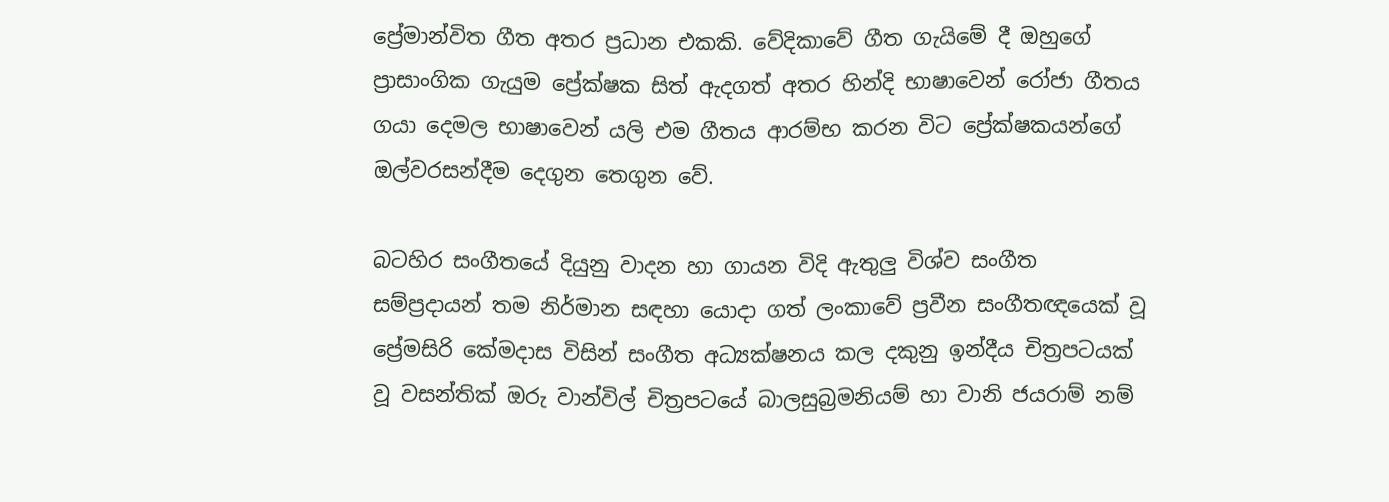ප්‍රේමාන්විත ගීත අතර ප්‍රධාන එකකි. වේදිකාවේ ගීත ගැයිමේ දී ඔහුගේ ප්‍රාසාංගික ගැයුම ප්‍රේක්ෂක සිත් ඇදගත් අතර හින්දි භාෂාවෙන් රෝජා ගීතය ගයා දෙමල භාෂාවෙන් යලි එම ගීතය ආරම්භ කරන විට ප්‍රේක්ෂකයන්ගේ ඔල්වරසන්දීම දෙගුන තෙගුන වේ.

බටහිර සංගීතයේ දියුනු වාදන හා ගායන විදි ඇතුලු විශ්ව සංගීත සම්ප්‍රදායන් තම නිර්මාන සඳහා යොදා ගත් ලංකාවේ ප්‍රවීන සංගීතඥයෙක් වූ ප්‍රේමසිරි කේමදාස විසින් සංගීත අධ්‍යක්ෂනය කල දකුනු ඉන්දීය චිත්‍රපටයක් වූ වසන්තික් ඔරු වාන්විල් චිත්‍රපටයේ බාලසුබ්‍රමනියම් හා වානි ජයරාම් නම්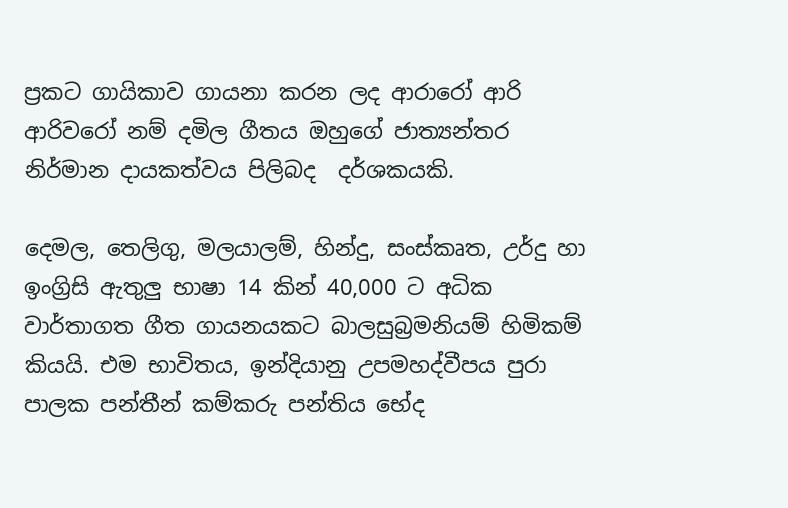ප්‍රකට ගායිකාව ගායනා කරන ලද ආරාරෝ ආරි ආරිවරෝ නම් දමිල ගීතය ඔහුගේ ජාත්‍යන්තර නිර්මාන දායකත්වය පිලිබද  දර්ශකයකි.

දෙමල, තෙලිගු, මලයාලම්, හින්දු, සංස්කෘත, උර්දු හා ඉංග්‍රිසි ඇතුලු භාෂා 14 කින් 40,000 ට අධික වාර්තාගත ගීත ගායනයකට බාලසුබ්‍රමනියම් හිමිකම් කියයි. එම භාවිතය, ඉන්දියානු උපමහද්වීපය පුරා පාලක පන්තීන් කම්කරු පන්තිය භේද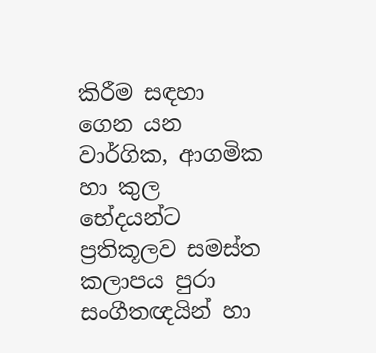කිරීම සඳහා ගෙන යන වාර්ගික, ආගමික හා කුල භේදයන්ට ප්‍රතිකූලව සමස්ත කලාපය පුරා සංගීතඥයින් හා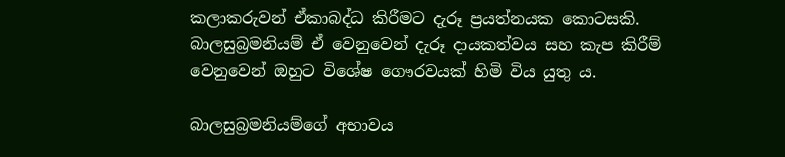කලාකරුවන් ඒකාබද්ධ කිරීමට දැරූ ප්‍රයත්නයක කොටසකි. බාලසුබ්‍රමනියම් ඒ වෙනුවෙන් දැරූ දායකත්වය සහ කැප කිරීම් වෙනුවෙන් ඔහුට විශේෂ ගෞරවයක් හිමි විය යුතු ය.

බාලසුබ්‍රමනියම්ගේ අ‍භාවය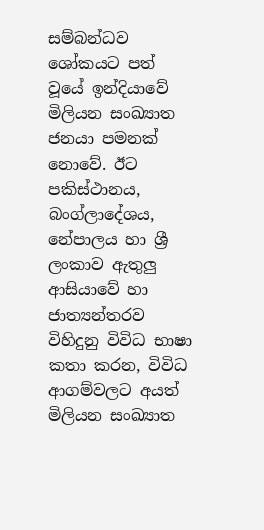සම්බන්ධව ශෝකයට පත් වූයේ ඉන්දියාවේ මිලියන සංඛ්‍යාත ජනයා පමනක් නොවේ. ඊට පකිස්ථානය, බංග්ලාදේශය, නේපාලය හා ශ්‍රී ලංකාව ඇතුලු ආසියාවේ හා ජාත්‍යන්තරව විහිදුනු විවිධ භාෂා කතා කරන, විවිධ ආගම්වලට අයත් මිලියන සංඛ්‍යාත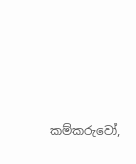කම්කරුවෝ,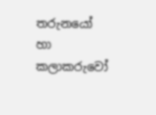තරුනයෝ හා කලාකරුවෝ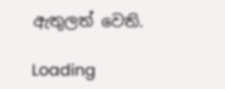ඇතුලත් වෙති.

Loading